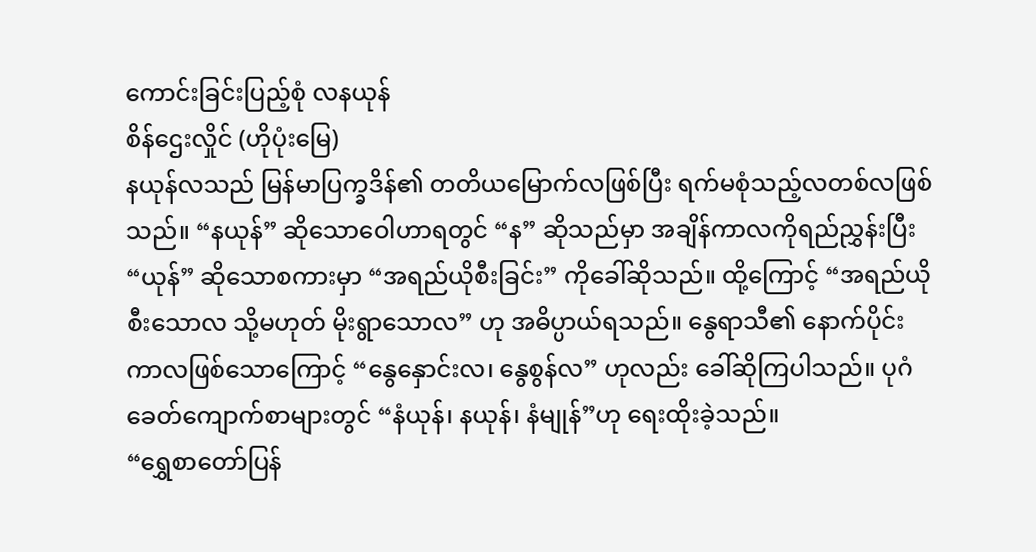ကောင်းခြင်းပြည့်စုံ လနယုန်
စိန်ဌေးလှိုင် (ဟိုပုံးမြေ)
နယုန်လသည် မြန်မာပြက္ခဒိန်၏ တတိယမြောက်လဖြစ်ပြီး ရက်မစုံသည့်လတစ်လဖြစ်သည်။ “နယုန်” ဆိုသောဝေါဟာရတွင် “န” ဆိုသည်မှာ အချိန်ကာလကိုရည်ညွှန်းပြီး “ယုန်” ဆိုသောစကားမှာ “အရည်ယိုစီးခြင်း” ကိုခေါ်ဆိုသည်။ ထို့ကြောင့် “အရည်ယိုစီးသောလ သို့မဟုတ် မိုးရွာသောလ” ဟု အဓိပ္ပာယ်ရသည်။ နွေရာသီ၏ နောက်ပိုင်းကာလဖြစ်သောကြောင့် “နွေနှောင်းလ၊ နွေစွန်လ” ဟုလည်း ခေါ်ဆိုကြပါသည်။ ပုဂံခေတ်ကျောက်စာများတွင် “နံယုန်၊ နယုန်၊ နံမျုန်”ဟု ရေးထိုးခဲ့သည်။
“ရွှေစာတော်ပြန်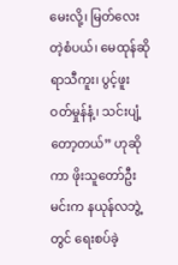မေးလို့၊ မြတ်လေးတဲ့စံပယ်၊ မေထုန်ဆိုရာသီကူး၊ ပွင့်ဖူးဝတ်မှုန်နံ့၊ သင်းပျံ့တော့တယ်” ဟုဆိုကာ ဖိုးသူတော်ဦးမင်းက နယုန်လဘွဲ့တွင် ရေးစပ်ခဲ့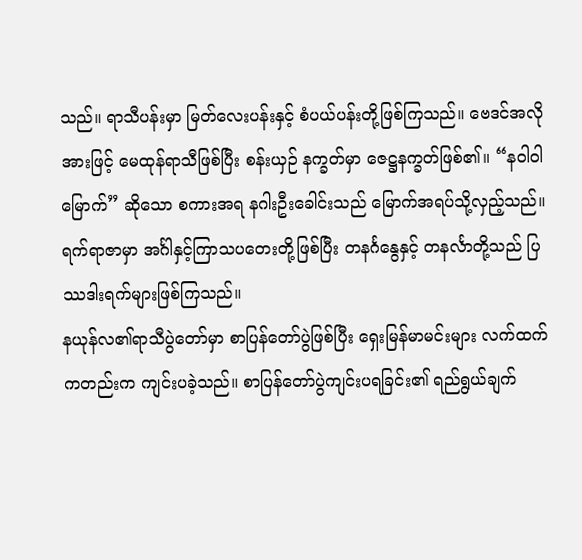သည်။ ရာသီပန်းမှာ မြတ်လေးပန်းနှင့် စံပယ်ပန်းတို့ဖြစ်ကြသည်။ ဗေဒင်အလိုအားဖြင့် မေထုန်ရာသီဖြစ်ပြီး စန်းယှဉ် နက္ခတ်မှာ ဇေဋ္ဌနက္ခတ်ဖြစ်၏။ “နဝါဝါမြောက်” ဆိုသော စကားအရ နဂါးဦးခေါင်းသည် မြောက်အရပ်သို့လှည့်သည်။ ရက်ရာဇာမှာ အင်္ဂါနှင့်ကြာသပတေးတို့ဖြစ်ပြီး တနင်္ဂနွေနှင့် တနင်္လာတို့သည် ပြဿဒါးရက်များဖြစ်ကြသည်။
နယုန်လ၏ရာသီပွဲတော်မှာ စာပြန်တော်ပွဲဖြစ်ပြီး ရှေးမြန်မာမင်းများ လက်ထက်ကတည်းက ကျင်းပခဲ့သည်။ စာပြန်တော်ပွဲကျင်းပရခြင်း၏ ရည်ရွယ်ချက်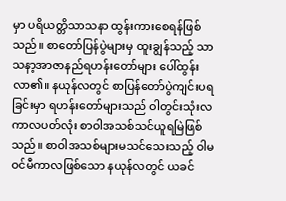မှာ ပရိယတ္တိသာသနာ ထွန်းကားစေရန်ဖြစ်သည်။ စာတော်ပြန်ပွဲများမှ ထူးချွန်သည့် သာသနာ့အာဇာနည်ရဟန်းတော်များ ပေါ်ထွန်းလာ၏။ နယုန်လတွင် စာပြန်တော်ပွဲကျင်းပရခြင်းမှာ ရဟန်းတော်များသည် ဝါတွင်းသုံးလကာလပတ်လုံး စာဝါအသစ်သင်ယူရမြဲဖြစ်သည်။ စာဝါအသစ်များမသင်သေးသည့် ဝါမဝင်မီကာလဖြစ်သော နယုန်လတွင် ယခင်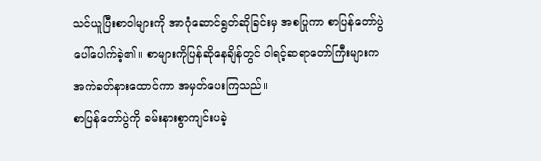သင်ယူပြီးစာဝါများကို အာဂုံဆောင်ရွတ်ဆိုခြင်းမှ အစပြုကာ စာပြန်တော်ပွဲပေါ်ပေါက်ခဲ့၏။ စာများကိုပြန်ဆိုနေချိန်တွင် ဝါရင့်ဆရာတော်ကြီးများက အကဲခတ်နားထောင်ကာ အမှတ်ပေးကြသည်။
စာပြန်တော်ပွဲကို ခမ်းနားစွာကျင်းပခဲ့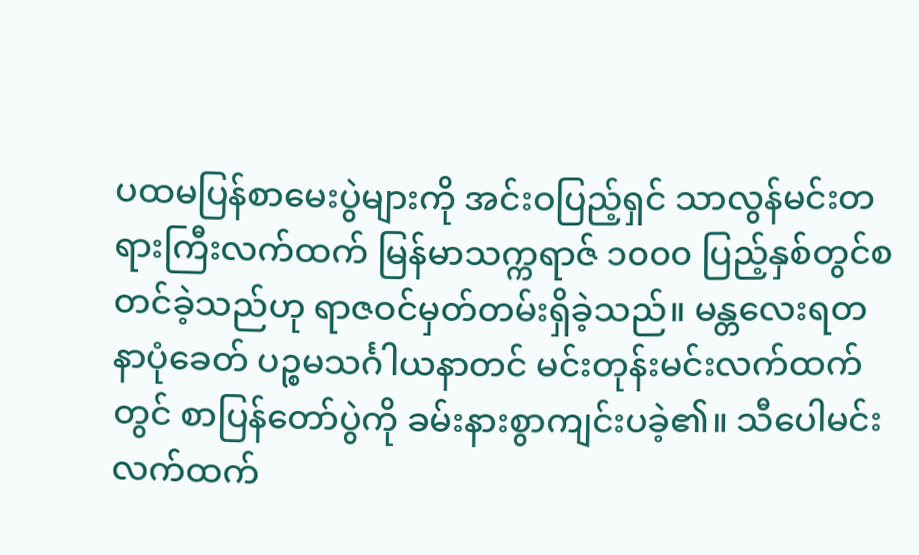ပထမပြန်စာမေးပွဲများကို အင်းဝပြည့်ရှင် သာလွန်မင်းတရားကြီးလက်ထက် မြန်မာသက္ကရာဇ် ၁၀၀၀ ပြည့်နှစ်တွင်စတင်ခဲ့သည်ဟု ရာဇဝင်မှတ်တမ်းရှိခဲ့သည်။ မန္တလေးရတနာပုံခေတ် ပဉ္စမသင်္ဂါယနာတင် မင်းတုန်းမင်းလက်ထက်တွင် စာပြန်တော်ပွဲကို ခမ်းနားစွာကျင်းပခဲ့၏။ သီပေါမင်းလက်ထက်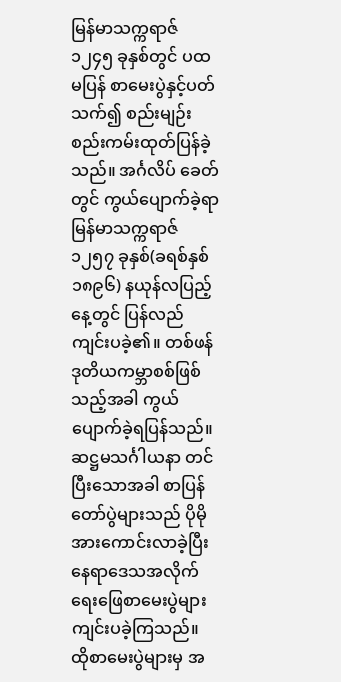မြန်မာသက္ကရာဇ် ၁၂၄၅ ခုနှစ်တွင် ပထမပြန် စာမေးပွဲနှင့်ပတ်သက်၍ စည်းမျဉ်းစည်းကမ်းထုတ်ပြန်ခဲ့သည်။ အင်္ဂလိပ် ခေတ်တွင် ကွယ်ပျောက်ခဲ့ရာ မြန်မာသက္ကရာဇ် ၁၂၅၇ ခုနှစ်(ခရစ်နှစ် ၁၈၉၆) နယုန်လပြည့်နေ့တွင် ပြန်လည်ကျင်းပခဲ့၏။ တစ်ဖန် ဒုတိယကမ္ဘာစစ်ဖြစ်သည့်အခါ ကွယ်ပျောက်ခဲ့ရပြန်သည်။ ဆဋ္ဌမသင်္ဂါယနာ တင်ပြီးသောအခါ စာပြန်တော်ပွဲများသည် ပိုမိုအားကောင်းလာခဲ့ပြီး နေရာဒေသအလိုက် ရေးဖြေစာမေးပွဲများ ကျင်းပခဲ့ကြသည်။ ထိုစာမေးပွဲများမှ အ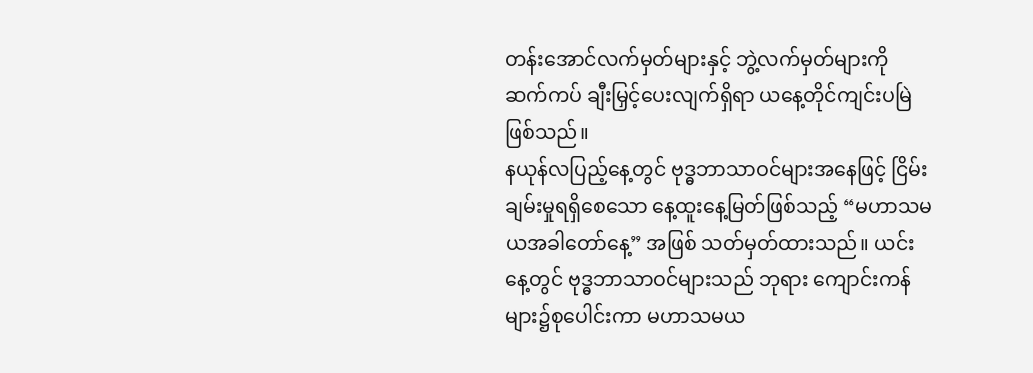တန်းအောင်လက်မှတ်များနှင့် ဘွဲ့လက်မှတ်များကို ဆက်ကပ် ချီးမြှင့်ပေးလျက်ရှိရာ ယနေ့တိုင်ကျင်းပမြဲဖြစ်သည်။
နယုန်လပြည့်နေ့တွင် ဗုဒ္ဓဘာသာဝင်များအနေဖြင့် ငြိမ်းချမ်းမှုရရှိစေသော နေ့ထူးနေ့မြတ်ဖြစ်သည့် “မဟာသမယအခါတော်နေ့” အဖြစ် သတ်မှတ်ထားသည်။ ယင်းနေ့တွင် ဗုဒ္ဓဘာသာဝင်များသည် ဘုရား ကျောင်းကန်များ၌စုပေါင်းကာ မဟာသမယ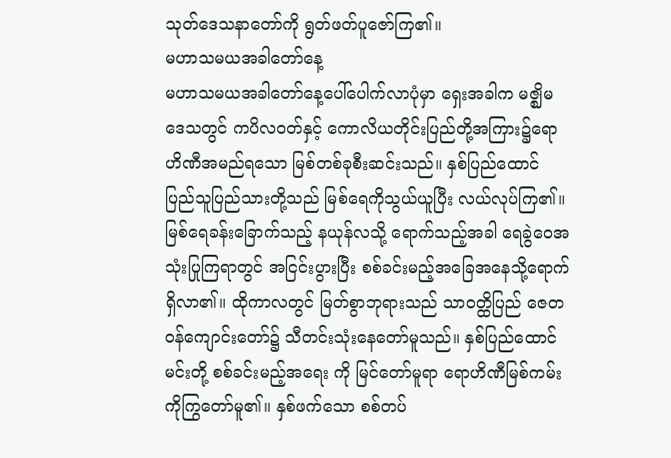သုတ်ဒေသနာတော်ကို ရွတ်ဖတ်ပူဇော်ကြ၏။
မဟာသမယအခါတော်နေ့
မဟာသမယအခါတော်နေ့ပေါ်ပေါက်လာပုံမှာ ရှေးအခါက မဇ္ဈိမဒေသတွင် ကပိလဝတ်နှင့် ကောလိယတိုင်းပြည်တို့အကြား၌ရောဟိဏီအမည်ရသော မြစ်တစ်ခုစီးဆင်းသည်။ နှစ်ပြည်ထောင် ပြည်သူပြည်သားတို့သည် မြစ်ရေကိုသွယ်ယူပြီး လယ်လုပ်ကြ၏။ မြစ်ရေခန်းခြောက်သည့် နယုန်လသို့ ရောက်သည့်အခါ ရေခွဲဝေအသုံးပြုကြရာတွင် အငြင်းပွားပြီး စစ်ခင်းမည့်အခြေအနေသို့ရောက်ရှိလာ၏။ ထိုကာလတွင် မြတ်စွာဘုရားသည် သာဝတ္ထိပြည် ဇေတဝန်ကျောင်းတော်၌ သီတင်းသုံးနေတော်မူသည်။ နှစ်ပြည်ထောင်မင်းတို့ စစ်ခင်းမည့်အရေး ကို မြင်တော်မူရာ ရောဟိဏီမြစ်ကမ်းကိုကြွတော်မူ၏။ နှစ်ဖက်သော စစ်တပ်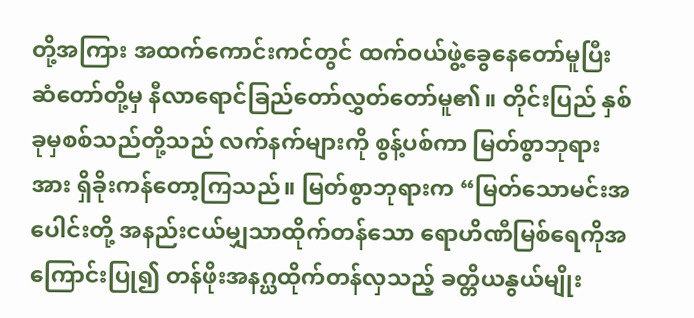တို့အကြား အထက်ကောင်းကင်တွင် ထက်ဝယ်ဖွဲ့ခွေနေတော်မူပြီး ဆံတော်တို့မှ နီလာရောင်ခြည်တော်လွှတ်တော်မူ၏။ တိုင်းပြည် နှစ်ခုမှစစ်သည်တို့သည် လက်နက်များကို စွန့်ပစ်ကာ မြတ်စွာဘုရားအား ရှိခိုးကန်တော့ကြသည်။ မြတ်စွာဘုရားက “မြတ်သောမင်းအပေါင်းတို့ အနည်းငယ်မျှသာထိုက်တန်သော ရောဟိဏီမြစ်ရေကိုအကြောင်းပြု၍ တန်ဖိုးအနဂ္ဃထိုက်တန်လှသည့် ခတ္တိယနွယ်မျိုး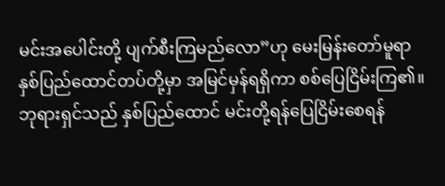မင်းအပေါင်းတို့ ပျက်စီးကြမည်လော”ဟု မေးမြန်းတော်မူရာ နှစ်ပြည်ထောင်တပ်တို့မှာ အမြင်မှန်ရရှိကာ စစ်ပြေငြိမ်းကြ၏။ ဘုရားရှင်သည် နှစ်ပြည်ထောင် မင်းတို့ရန်ပြေငြိမ်းစေရန်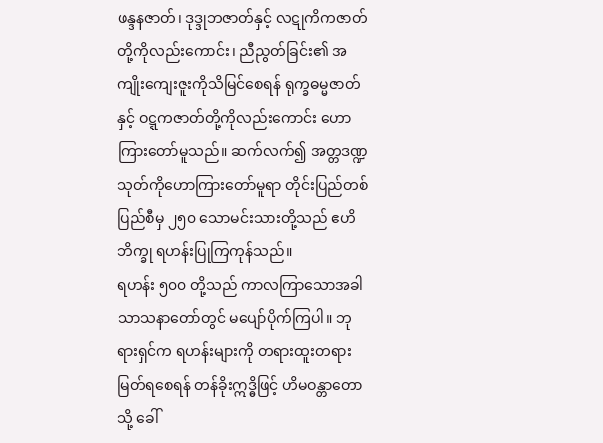ဖန္ဒနဇာတ်၊ ဒုဒ္ဒုဘဇာတ်နှင့် လဋုကိကဇာတ်တို့ကိုလည်းကောင်း၊ ညီညွတ်ခြင်း၏ အကျိုးကျေးဇူးကိုသိမြင်စေရန် ရုက္ခဓမ္မဇာတ်နှင့် ဝဋ္ဋကဇာတ်တို့ကိုလည်းကောင်း ဟောကြားတော်မူသည်။ ဆက်လက်၍ အတ္တဒဏ္ဍသုတ်ကိုဟောကြားတော်မူရာ တိုင်းပြည်တစ်ပြည်စီမှ ၂၅၀ သောမင်းသားတို့သည် ဧဟိဘိက္ခု ရဟန်းပြုကြကုန်သည်။
ရဟန်း ၅၀၀ တို့သည် ကာလကြာသောအခါ သာသနာတော်တွင် မပျော်ပိုက်ကြပါ။ ဘုရားရှင်က ရဟန်းများကို တရားထူးတရားမြတ်ရစေရန် တန်ခိုးဣဒ္ဓိဖြင့် ဟိမဝန္တာတောသို့ ခေါ်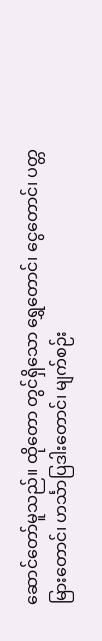ဆောင်တော်မူသည်။ ထိုတော တွင်ရှိသော ရွှေတောင်၊ ငွေတောင်၊ ပတ္တမြားတောင်၊ ဟင်္သာပြဒါးတောင်၊ မျက်စဉ်း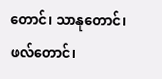တောင်၊ သာနုတောင်၊ ဖလ်တောင်၊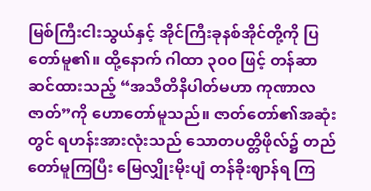မြစ်ကြီးငါးသွယ်နှင့် အိုင်ကြီးခုနစ်အိုင်တို့ကို ပြတော်မူ၏။ ထို့နောက် ဂါထာ ၃၀၀ ဖြင့် တန်ဆာဆင်ထားသည့် “အသီတိနိပါတ်မဟာ ကုဏာလဇာတ်”ကို ဟောတော်မူသည်။ ဇာတ်တော်၏အဆုံးတွင် ရဟန်းအားလုံးသည် သောတပတ္တိဖိုလ်၌ တည်တော်မူကြပြီး မြေလျှိုးမိုးပျံ တန်ခိုးဈာန်ရ ကြ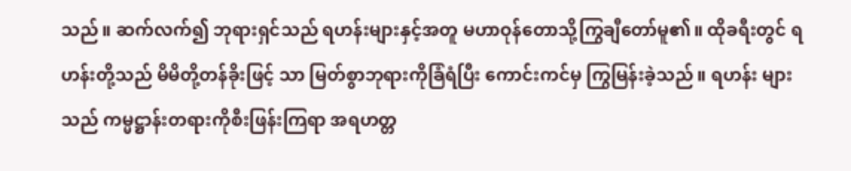သည်။ ဆက်လက်၍ ဘုရားရှင်သည် ရဟန်းများနှင့်အတူ မဟာဝုန်တောသို့ကြွချီတော်မူ၏။ ထိုခရီးတွင် ရဟန်းတို့သည် မိမိတို့တန်ခိုးဖြင့် သာ မြတ်စွာဘုရားကိုခြံရံပြီး ကောင်းကင်မှ ကြွမြန်းခဲ့သည်။ ရဟန်း များသည် ကမ္မဋ္ဌာန်းတရားကိုစီးဖြန်းကြရာ အရဟတ္တ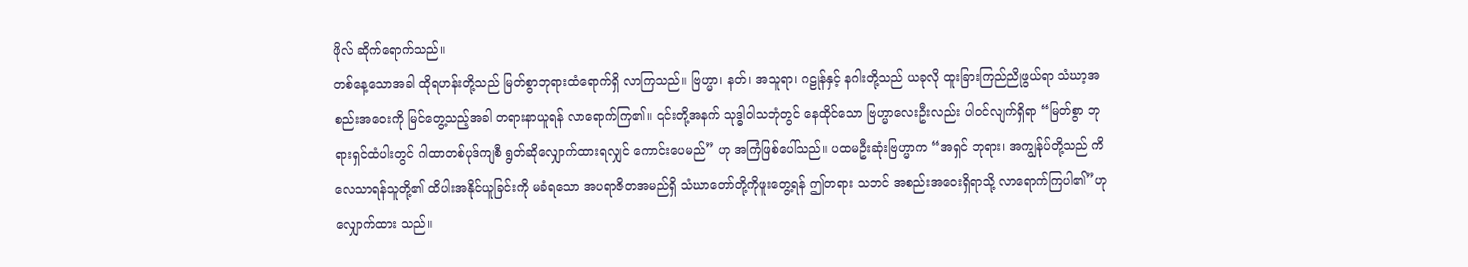ဖိုလ် ဆိုက်ရောက်သည်။
တစ်နေ့သောအခါ ထိုရဟန်းတို့သည် မြတ်စွာဘုရားထံရောက်ရှိ လာကြသည်။ ဗြဟ္မာ၊ နတ်၊ အသူရာ၊ ဂဠုန်နှင့် နဂါးတို့သည် ယခုလို ထူးခြားကြည်ညိုဖွယ်ရာ သံဃာ့အစည်းအဝေးကို မြင်တွေ့သည့်အခါ တရားနာယူရန် လာရောက်ကြ၏။ ၎င်းတို့အနက် သုဒ္ဓါဝါသဘုံတွင် နေထိုင်သော ဗြဟ္မာလေးဦးလည်း ပါဝင်လျက်ရှိရာ “မြတ်စွာ ဘုရားရှင်ထံပါးတွင် ဂါထာတစ်ပုဒ်ကျစီ ရွတ်ဆိုလျှောက်ထားရလျှင် ကောင်းပေမည်” ဟု အကြံဖြစ်ပေါ်သည်။ ပထမဦးဆုံးဗြဟ္မာက “အရှင် ဘုရား၊ အကျွန်ုပ်တို့သည် ကိလေသာရန်သူတို့၏ ထိပါးအနိုင်ယူခြင်းကို မခံရသော အပရာဇိတအမည်ရှိ သံဃာတော်တို့ကိုဖူးတွေ့ရန် ဤတရား သဘင် အစည်းအဝေးရှိရာသို့ လာရောက်ကြပါ၏”ဟု လျှောက်ထား သည်။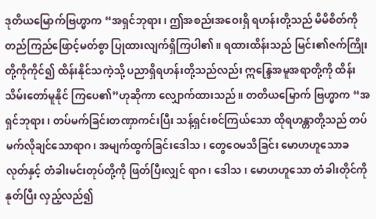ဒုတိယမြောက်ဗြဟ္မာက “အရှင်ဘုရား၊ ဤအစည်းအဝေးရှိ ရဟန်းတို့သည် မိမိစိတ်ကို တည်ကြည်ဖြောင့်မတ်စွာ ပြုထားလျက်ရှိကြပါ၏။ ရထားထိန်းသည် မြင်း၏ဇက်ကြိုးတို့ကိုကိုင်၍ ထိန်းနိုင်သကဲ့သို့ ပညာရှိရဟန်းတို့သည်လည်း ဣန္ဒြေအမူအရာတို့ကို ထိန်းသိမ်းတော်မူနိုင် ကြပေ၏”ဟုဆိုကာ လျှောက်ထားသည်။ တတိယမြောက် ဗြဟ္မာက “အရှင်ဘုရား၊ တပ်မက်ခြင်းတဏှာကင်းပြီး သန့်ရှင်းစင်ကြယ်သော ထိုရဟန္တာတို့သည် တပ်မက်လိုချင်သောရာဂ၊ အမျက်ထွက်ခြင်းဒေါသ၊ တွေဝေမသိခြင်း မောဟဟူသောခလုတ်နှင့် တံခါးမင်းတုပ်တို့ကို ဖြတ်ပြီးလျှင် ရာဂ၊ ဒေါသ၊ မောဟဟူသော တံခါးတိုင်ကိုနုတ်ပြီး လှည့်လည်၍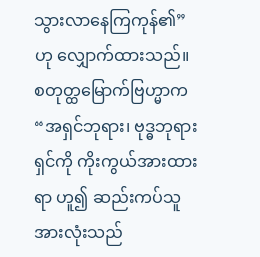သွားလာနေကြကုန်၏” ဟု လျှောက်ထားသည်။ စတုတ္ထမြောက်ဗြဟ္မာက “အရှင်ဘုရား၊ ဗုဒ္ဓဘုရားရှင်ကို ကိုးကွယ်အားထားရာ ဟူ၍ ဆည်းကပ်သူအားလုံးသည်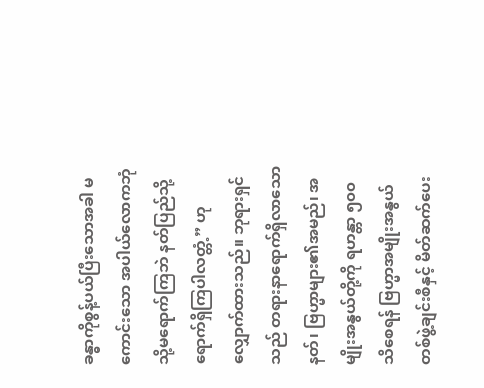ခန္ဓာကိုစွန့်ပယ်ပြီးသောအခါ မကောင်းသော အပါယ်လောကဘုံသို့မရောက်ကြဘဲ နတ်ပြည်သို့ရောက်ရှိကြပါလတ္တံ့” ဟု လျှောက်ထားသည်။ ဘုရားရှင်သည် တရားနာရောက်ရှိလာသော နတ်၊ ဗြဟ္မာများ၏အမည်၊ အမျိုးအနွယ်တို့ကို ရဟန္တာ ၅၀၀ သိစေရန် ဗြဟ္မာအမျိုးအနွယ်တစ်ဖွဲ့ချင်းစီနှင့် မိတ်ဆက်ပေး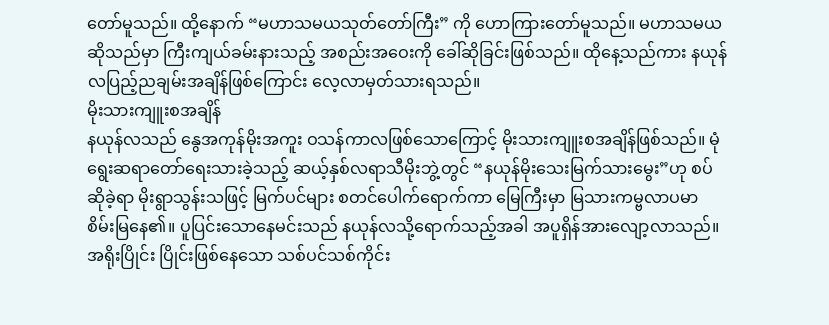တော်မူသည်။ ထို့နောက် “မဟာသမယသုတ်တော်ကြီး” ကို ဟောကြားတော်မူသည်။ မဟာသမယဆိုသည်မှာ ကြီးကျယ်ခမ်းနားသည့် အစည်းအဝေးကို ခေါ်ဆိုခြင်းဖြစ်သည်။ ထိုနေ့သည်ကား နယုန်လပြည့်ညချမ်းအချိန်ဖြစ်ကြောင်း လေ့လာမှတ်သားရသည်။
မိုးသားကျူးစအချိန်
နယုန်လသည် နွေအကုန်မိုးအကူး ဝသန်ကာလဖြစ်သောကြောင့် မိုးသားကျူးစအချိန်ဖြစ်သည်။ မုံရွေးဆရာတော်ရေးသားခဲ့သည့် ဆယ့်နှစ်လရာသီမိုးဘွဲ့တွင် “နယုန်မိုးသေးမြက်သားမွေး”ဟု စပ်ဆိုခဲ့ရာ မိုးရွာသွန်းသဖြင့် မြက်ပင်များ စတင်ပေါက်ရောက်ကာ မြေကြီးမှာ မြသားကမ္ဗလာပမာ စိမ်းမြနေ၏။ ပူပြင်းသောနေမင်းသည် နယုန်လသို့ရောက်သည့်အခါ အပူရှိန်အားလျော့လာသည်။ အရိုးပြိုင်း ပြိုင်းဖြစ်နေသော သစ်ပင်သစ်ကိုင်း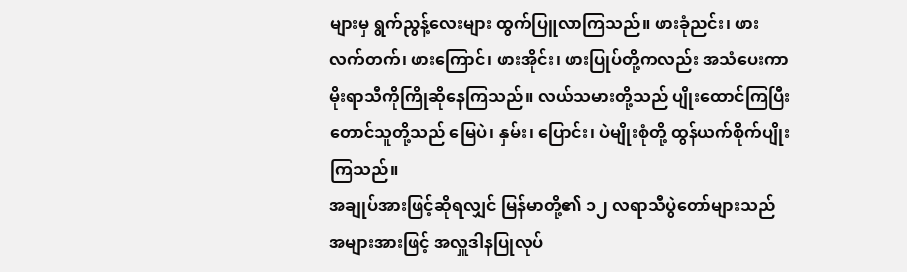များမှ ရွက်ညွန့်လေးများ ထွက်ပြူလာကြသည်။ ဖားခုံညင်း၊ ဖားလက်တက်၊ ဖားကြောင်၊ ဖားအိုင်း၊ ဖားပြုပ်တို့ကလည်း အသံပေးကာ မိုးရာသီကိုကြိုဆိုနေကြသည်။ လယ်သမားတို့သည် ပျိုးထောင်ကြပြီး တောင်သူတို့သည် မြေပဲ၊ နှမ်း၊ ပြောင်း၊ ပဲမျိုးစုံတို့ ထွန်ယက်စိုက်ပျိုးကြသည်။
အချုပ်အားဖြင့်ဆိုရလျှင် မြန်မာတို့၏ ၁၂ လရာသီပွဲတော်များသည် အများအားဖြင့် အလှူဒါနပြုလုပ်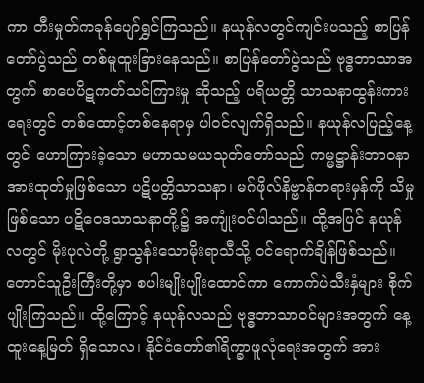ကာ တီးမှုတ်ကခုန်ပျော်ရွှင်ကြသည်။ နယုန်လတွင်ကျင်းပသည့် စာပြန်တော်ပွဲသည် တစ်မူထူးခြားနေသည်။ စာပြန်တော်ပွဲသည် ဗုဒ္ဓဘာသာအတွက် စာပေပိဋကတ်သင်ကြားမှု ဆိုသည့် ပရိယတ္တိ သာသနာထွန်းကားရေးတွင် တစ်ထောင့်တစ်နေရာမှ ပါဝင်လျက်ရှိသည်။ နယုန်လပြည့်နေ့တွင် ဟောကြားခဲ့သော မဟာသမယသုတ်တော်သည် ကမ္မဋ္ဌာန်းဘာဝနာအားထုတ်မှုဖြစ်သော ပဋိပတ္တိသာသနာ၊ မဂ်ဖိုလ်နိဗ္ဗာန်တရားမှန်ကို သိမှုဖြစ်သော ပဋိဝေဒသာသနာတို့၌ အကျုံးဝင်ပါသည်။ ထို့အပြင် နယုန်လတွင် မိုးပုလဲတို့ ရွာသွန်းသောမိုးရာသီသို့ ဝင်ရောက်ချိန်ဖြစ်သည်။ တောင်သူဦးကြီးတို့မှာ စပါးမျိုးပျိုးထောင်ကာ ကောက်ပဲသီးနှံများ စိုက်ပျိုးကြသည်။ ထို့ကြောင့် နယုန်လသည် ဗုဒ္ဓဘာသာဝင်များအတွက် နေ့ထူးနေ့မြတ် ရှိသောလ၊ နိုင်ငံတော်၏ရိက္ခာဖူလုံရေးအတွက် အား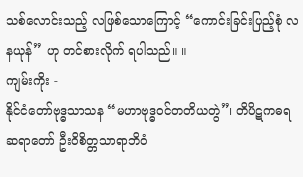သစ်လောင်းသည့် လဖြစ်သောကြောင့် “ကောင်းခြင်းပြည့်စုံ လနယုန်” ဟု တင်စားလိုက် ရပါသည်။ ။
ကျမ်းကိုး -
နိုင်ငံတော်ဗုဒ္ဓသာသန “မဟာဗုဒ္ဓဝင်တတိယတွဲ”၊ တိပိဋကဓရဆရာတော် ဦးဝိစိတ္တသာရာဘိဝံ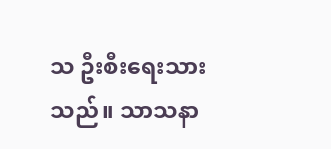သ ဦးစီးရေးသားသည်။ သာသနာ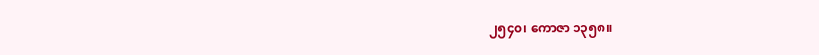၂၅၄၀၊ ကောဇာ ၁၃၅၈။